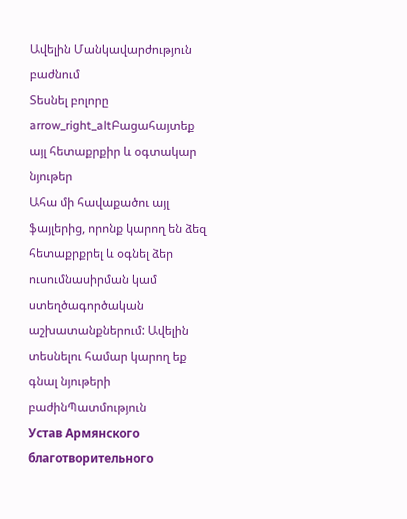Ավելին Մանկավարժություն բաժնում
Տեսնել բոլորը arrow_right_altԲացահայտեք այլ հետաքրքիր և օգտակար նյութեր
Ահա մի հավաքածու այլ ֆայլերից, որոնք կարող են ձեզ հետաքրքրել և օգնել ձեր ուսումնասիրման կամ ստեղծագործական աշխատանքներում: Ավելին տեսնելու համար կարող եք գնալ նյութերի բաժինՊատմություն
Устав Армянского благотворительного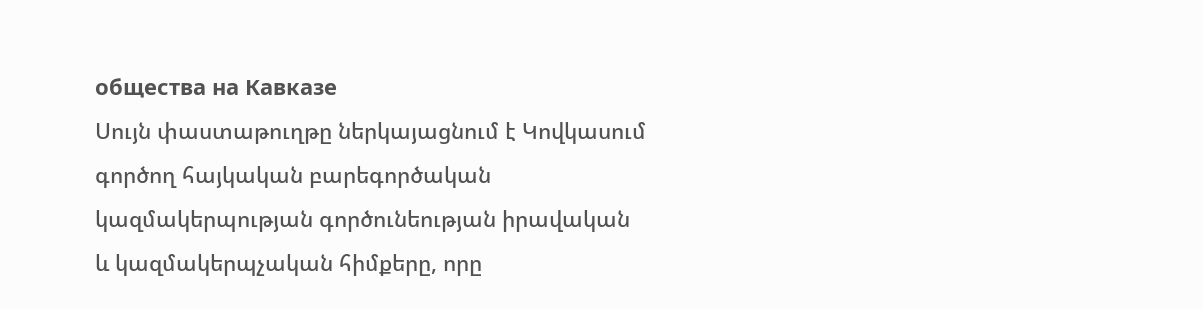общества на Кавказе
Սույն փաստաթուղթը ներկայացնում է Կովկասում գործող հայկական բարեգործական կազմակերպության գործունեության իրավական և կազմակերպչական հիմքերը, որը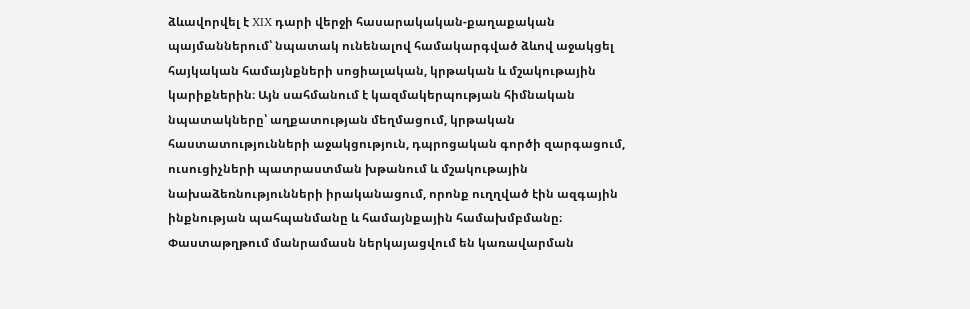ձևավորվել է XIX դարի վերջի հասարակական-քաղաքական պայմաններում՝ նպատակ ունենալով համակարգված ձևով աջակցել հայկական համայնքների սոցիալական, կրթական և մշակութային կարիքներին։ Այն սահմանում է կազմակերպության հիմնական նպատակները՝ աղքատության մեղմացում, կրթական հաստատությունների աջակցություն, դպրոցական գործի զարգացում, ուսուցիչների պատրաստման խթանում և մշակութային նախաձեռնությունների իրականացում, որոնք ուղղված էին ազգային ինքնության պահպանմանը և համայնքային համախմբմանը։ Փաստաթղթում մանրամասն ներկայացվում են կառավարման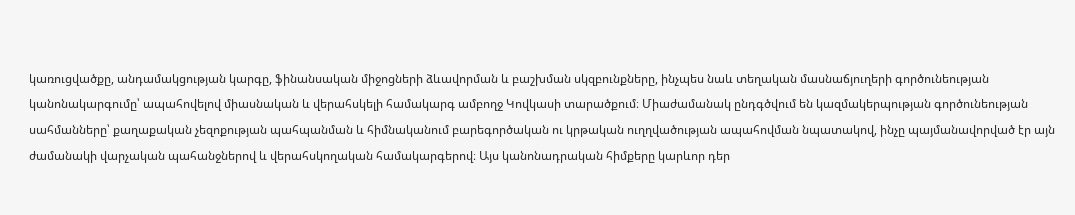կառուցվածքը, անդամակցության կարգը, ֆինանսական միջոցների ձևավորման և բաշխման սկզբունքները, ինչպես նաև տեղական մասնաճյուղերի գործունեության կանոնակարգումը՝ ապահովելով միասնական և վերահսկելի համակարգ ամբողջ Կովկասի տարածքում։ Միաժամանակ ընդգծվում են կազմակերպության գործունեության սահմանները՝ քաղաքական չեզոքության պահպանման և հիմնականում բարեգործական ու կրթական ուղղվածության ապահովման նպատակով, ինչը պայմանավորված էր այն ժամանակի վարչական պահանջներով և վերահսկողական համակարգերով։ Այս կանոնադրական հիմքերը կարևոր դեր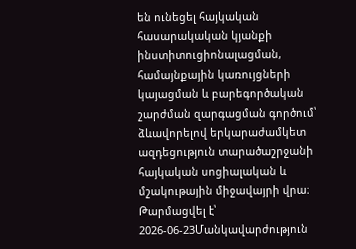են ունեցել հայկական հասարակական կյանքի ինստիտուցիոնալացման, համայնքային կառույցների կայացման և բարեգործական շարժման զարգացման գործում՝ ձևավորելով երկարաժամկետ ազդեցություն տարածաշրջանի հայկական սոցիալական և մշակութային միջավայրի վրա։
Թարմացվել է՝ 2026-06-23Մանկավարժություն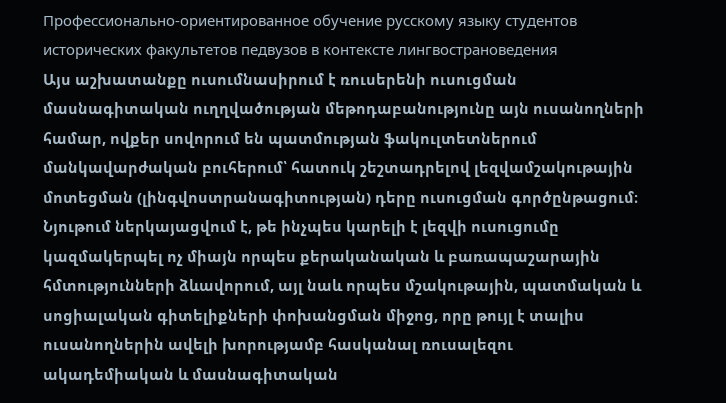Профессионально-ориентированное обучение русскому языку студентов исторических факультетов педвузов в контексте лингвострановедения
Այս աշխատանքը ուսումնասիրում է ռուսերենի ուսուցման մասնագիտական ուղղվածության մեթոդաբանությունը այն ուսանողների համար, ովքեր սովորում են պատմության ֆակուլտետներում մանկավարժական բուհերում՝ հատուկ շեշտադրելով լեզվամշակութային մոտեցման (լինգվոստրանագիտության) դերը ուսուցման գործընթացում։ Նյութում ներկայացվում է, թե ինչպես կարելի է լեզվի ուսուցումը կազմակերպել ոչ միայն որպես քերականական և բառապաշարային հմտությունների ձևավորում, այլ նաև որպես մշակութային, պատմական և սոցիալական գիտելիքների փոխանցման միջոց, որը թույլ է տալիս ուսանողներին ավելի խորությամբ հասկանալ ռուսալեզու ակադեմիական և մասնագիտական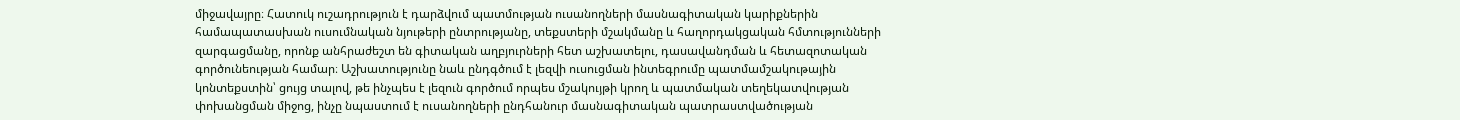միջավայրը։ Հատուկ ուշադրություն է դարձվում պատմության ուսանողների մասնագիտական կարիքներին համապատասխան ուսումնական նյութերի ընտրությանը, տեքստերի մշակմանը և հաղորդակցական հմտությունների զարգացմանը, որոնք անհրաժեշտ են գիտական աղբյուրների հետ աշխատելու, դասավանդման և հետազոտական գործունեության համար։ Աշխատությունը նաև ընդգծում է լեզվի ուսուցման ինտեգրումը պատմամշակութային կոնտեքստին՝ ցույց տալով, թե ինչպես է լեզուն գործում որպես մշակույթի կրող և պատմական տեղեկատվության փոխանցման միջոց, ինչը նպաստում է ուսանողների ընդհանուր մասնագիտական պատրաստվածության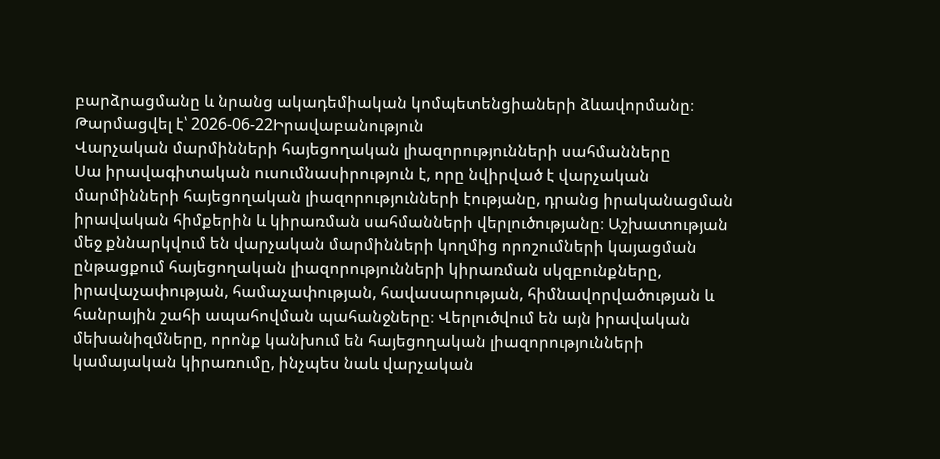բարձրացմանը և նրանց ակադեմիական կոմպետենցիաների ձևավորմանը։
Թարմացվել է՝ 2026-06-22Իրավաբանություն
Վարչական մարմինների հայեցողական լիազորությունների սահմանները
Սա իրավագիտական ուսումնասիրություն է, որը նվիրված է վարչական մարմինների հայեցողական լիազորությունների էությանը, դրանց իրականացման իրավական հիմքերին և կիրառման սահմանների վերլուծությանը։ Աշխատության մեջ քննարկվում են վարչական մարմինների կողմից որոշումների կայացման ընթացքում հայեցողական լիազորությունների կիրառման սկզբունքները, իրավաչափության, համաչափության, հավասարության, հիմնավորվածության և հանրային շահի ապահովման պահանջները։ Վերլուծվում են այն իրավական մեխանիզմները, որոնք կանխում են հայեցողական լիազորությունների կամայական կիրառումը, ինչպես նաև վարչական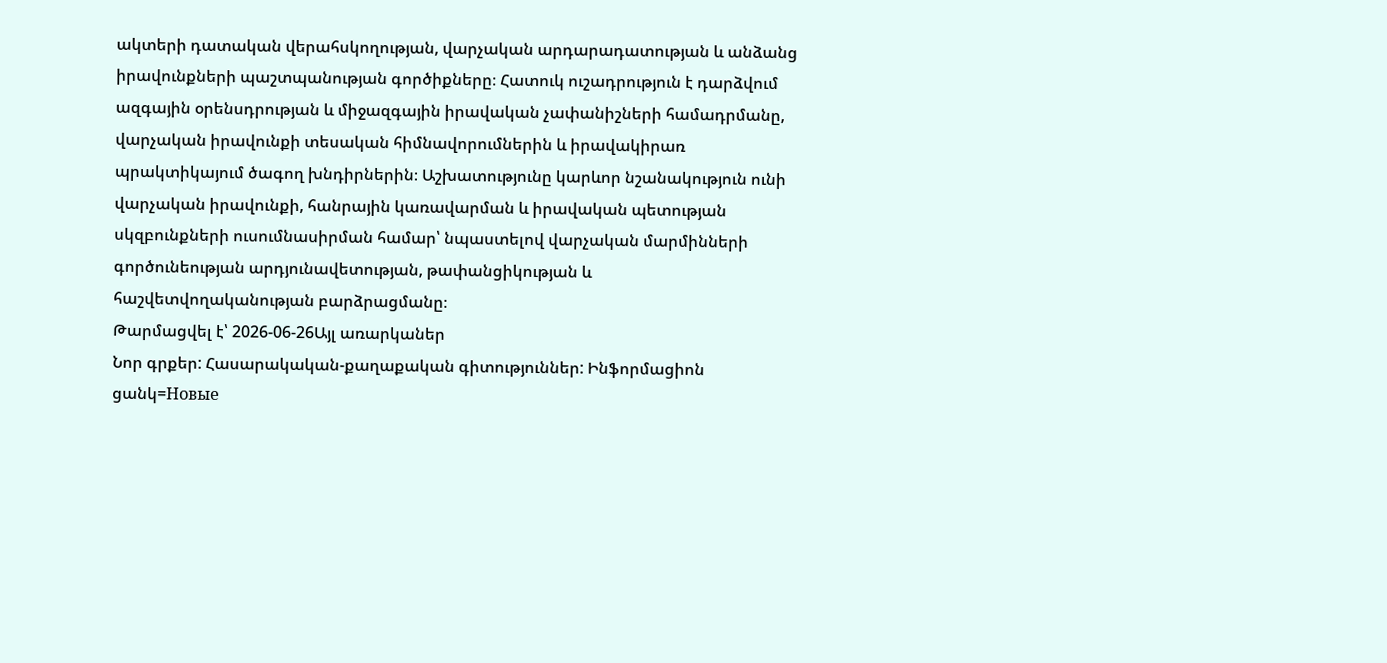ակտերի դատական վերահսկողության, վարչական արդարադատության և անձանց իրավունքների պաշտպանության գործիքները։ Հատուկ ուշադրություն է դարձվում ազգային օրենսդրության և միջազգային իրավական չափանիշների համադրմանը, վարչական իրավունքի տեսական հիմնավորումներին և իրավակիրառ պրակտիկայում ծագող խնդիրներին։ Աշխատությունը կարևոր նշանակություն ունի վարչական իրավունքի, հանրային կառավարման և իրավական պետության սկզբունքների ուսումնասիրման համար՝ նպաստելով վարչական մարմինների գործունեության արդյունավետության, թափանցիկության և հաշվետվողականության բարձրացմանը։
Թարմացվել է՝ 2026-06-26Այլ առարկաներ
Նոր գրքեր: Հասարակական-քաղաքական գիտություններ: Ինֆորմացիոն ցանկ=Новые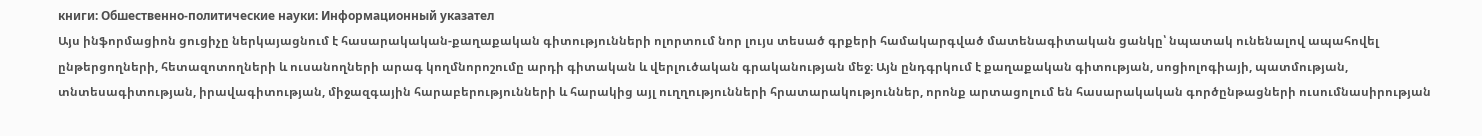книги: Обшественно-политические науки: Информационный указател
Այս ինֆորմացիոն ցուցիչը ներկայացնում է հասարակական-քաղաքական գիտությունների ոլորտում նոր լույս տեսած գրքերի համակարգված մատենագիտական ցանկը՝ նպատակ ունենալով ապահովել ընթերցողների, հետազոտողների և ուսանողների արագ կողմնորոշումը արդի գիտական և վերլուծական գրականության մեջ։ Այն ընդգրկում է քաղաքական գիտության, սոցիոլոգիայի, պատմության, տնտեսագիտության, իրավագիտության, միջազգային հարաբերությունների և հարակից այլ ուղղությունների հրատարակություններ, որոնք արտացոլում են հասարակական գործընթացների ուսումնասիրության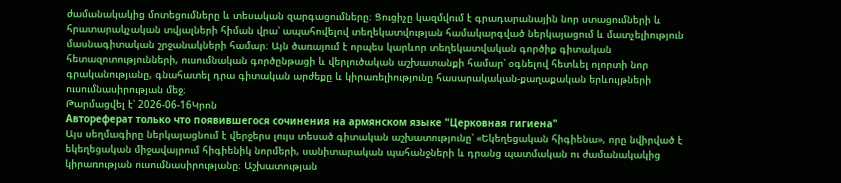ժամանակակից մոտեցումները և տեսական զարգացումները։ Ցուցիչը կազմվում է գրադարանային նոր ստացումների և հրատարակչական տվյալների հիման վրա՝ ապահովելով տեղեկատվության համակարգված ներկայացում և մատչելիություն մասնագիտական շրջանակների համար։ Այն ծառայում է որպես կարևոր տեղեկատվական գործիք գիտական հետազոտությունների, ուսումնական գործընթացի և վերլուծական աշխատանքի համար՝ օգնելով հետևել ոլորտի նոր գրականությանը, գնահատել դրա գիտական արժեքը և կիրառելիությունը հասարակական-քաղաքական երևույթների ուսումնասիրության մեջ։
Թարմացվել է՝ 2026-06-16Կրոն
Автореферат только что появившегося сочинения на армянском языке "Церковная гигиена"
Այս սեղմագիրը ներկայացնում է վերջերս լույս տեսած գիտական աշխատությունը՝ «Եկեղեցական հիգիենա», որը նվիրված է եկեղեցական միջավայրում հիգիենիկ նորմերի, սանիտարական պահանջների և դրանց պատմական ու ժամանակակից կիրառության ուսումնասիրությանը։ Աշխատության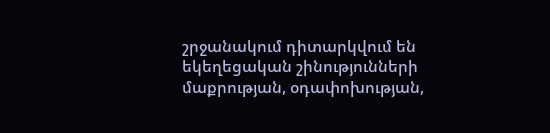շրջանակում դիտարկվում են եկեղեցական շինությունների մաքրության, օդափոխության,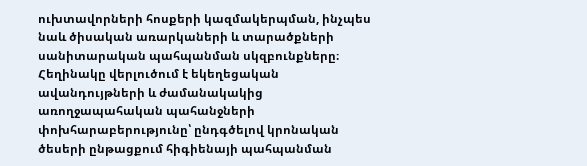ուխտավորների հոսքերի կազմակերպման, ինչպես նաև ծիսական առարկաների և տարածքների սանիտարական պահպանման սկզբունքները։ Հեղինակը վերլուծում է եկեղեցական ավանդույթների և ժամանակակից առողջապահական պահանջների փոխհարաբերությունը՝ ընդգծելով կրոնական ծեսերի ընթացքում հիգիենայի պահպանման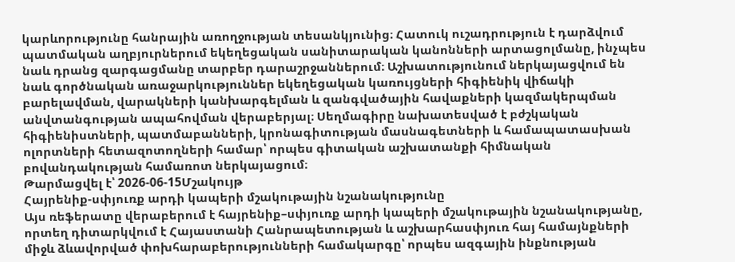կարևորությունը հանրային առողջության տեսանկյունից։ Հատուկ ուշադրություն է դարձվում պատմական աղբյուրներում եկեղեցական սանիտարական կանոնների արտացոլմանը, ինչպես նաև դրանց զարգացմանը տարբեր դարաշրջաններում։ Աշխատությունում ներկայացվում են նաև գործնական առաջարկություններ եկեղեցական կառույցների հիգիենիկ վիճակի բարելավման, վարակների կանխարգելման և զանգվածային հավաքների կազմակերպման անվտանգության ապահովման վերաբերյալ։ Սեղմագիրը նախատեսված է բժշկական հիգիենիստների, պատմաբանների, կրոնագիտության մասնագետների և համապատասխան ոլորտների հետազոտողների համար՝ որպես գիտական աշխատանքի հիմնական բովանդակության համառոտ ներկայացում։
Թարմացվել է՝ 2026-06-15Մշակույթ
Հայրենիք-սփյուռք արդի կապերի մշակութային նշանակությունը
Այս ռեֆերատը վերաբերում է հայրենիք–սփյուռք արդի կապերի մշակութային նշանակությանը, որտեղ դիտարկվում է Հայաստանի Հանրապետության և աշխարհասփյուռ հայ համայնքների միջև ձևավորված փոխհարաբերությունների համակարգը՝ որպես ազգային ինքնության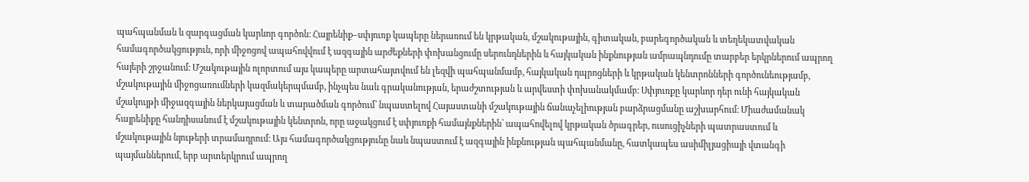պահպանման և զարգացման կարևոր գործոն։ Հայրենիք–սփյուռք կապերը ներառում են կրթական, մշակութային, գիտական, բարեգործական և տեղեկատվական համագործակցություն, որի միջոցով ապահովվում է ազգային արժեքների փոխանցումը սերունդներին և հայկական ինքնության ամրապնդումը տարբեր երկրներում ապրող հայերի շրջանում։ Մշակութային ոլորտում այս կապերը արտահայտվում են լեզվի պահպանմամբ, հայկական դպրոցների և կրթական կենտրոնների գործունեությամբ, մշակութային միջոցառումների կազմակերպմամբ, ինչպես նաև գրականության, երաժշտության և արվեստի փոխանակմամբ։ Սփյուռքը կարևոր դեր ունի հայկական մշակույթի միջազգային ներկայացման և տարածման գործում՝ նպաստելով Հայաստանի մշակութային ճանաչելիության բարձրացմանը աշխարհում։ Միաժամանակ հայրենիքը հանդիսանում է մշակութային կենտրոն, որը աջակցում է սփյուռքի համայնքներին՝ ապահովելով կրթական ծրագրեր, ուսուցիչների պատրաստում և մշակութային նյութերի տրամադրում։ Այս համագործակցությունը նաև նպաստում է ազգային ինքնության պահպանմանը, հատկապես ասիմիլյացիայի վտանգի պայմաններում, երբ արտերկրում ապրող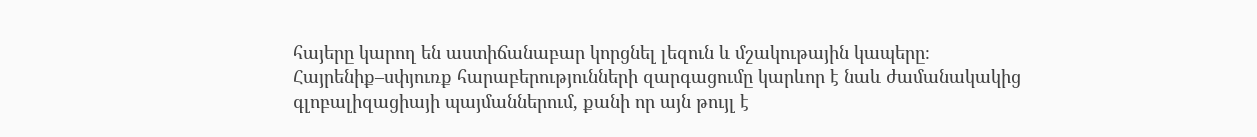հայերը կարող են աստիճանաբար կորցնել լեզուն և մշակութային կապերը։ Հայրենիք–սփյուռք հարաբերությունների զարգացումը կարևոր է նաև ժամանակակից գլոբալիզացիայի պայմաններում, քանի որ այն թույլ է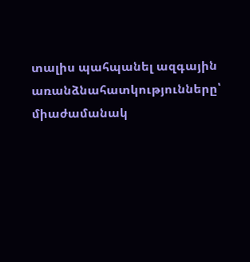տալիս պահպանել ազգային առանձնահատկությունները՝ միաժամանակ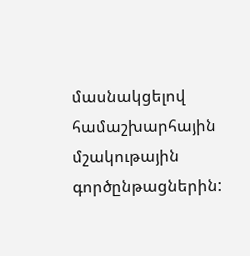մասնակցելով համաշխարհային մշակութային գործընթացներին: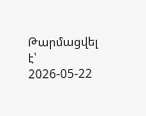Թարմացվել է՝ 2026-05-22